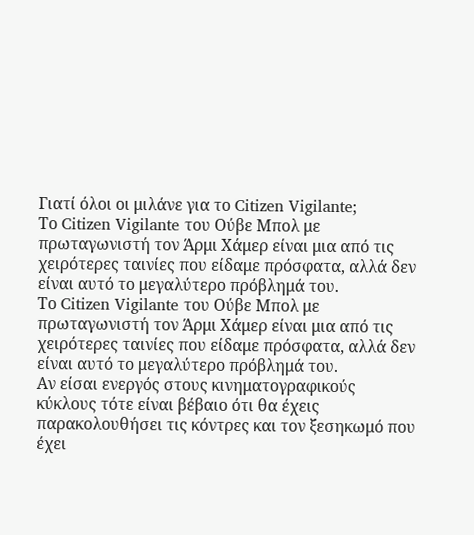Γιατί όλοι οι μιλάνε για το Citizen Vigilante;
Το Citizen Vigilante του Ούβε Μπολ με πρωταγωνιστή τον Άρμι Χάμερ είναι μια από τις χειρότερες ταινίες που είδαμε πρόσφατα, αλλά δεν είναι αυτό το μεγαλύτερο πρόβλημά του.
Το Citizen Vigilante του Ούβε Μπολ με πρωταγωνιστή τον Άρμι Χάμερ είναι μια από τις χειρότερες ταινίες που είδαμε πρόσφατα, αλλά δεν είναι αυτό το μεγαλύτερο πρόβλημά του.
Αν είσαι ενεργός στους κινηματογραφικούς κύκλους τότε είναι βέβαιο ότι θα έχεις παρακολουθήσει τις κόντρες και τον ξεσηκωμό που έχει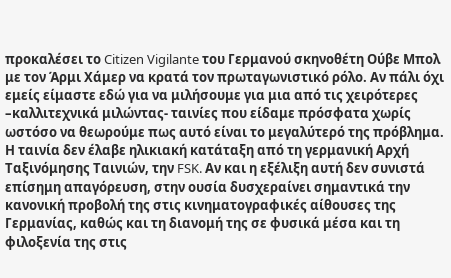προκαλέσει το Citizen Vigilante του Γερμανού σκηνοθέτη Ούβε Μπολ με τον Άρμι Χάμερ να κρατά τον πρωταγωνιστικό ρόλο. Αν πάλι όχι εμείς είμαστε εδώ για να μιλήσουμε για μια από τις χειρότερες –καλλιτεχνικά μιλώντας- ταινίες που είδαμε πρόσφατα χωρίς ωστόσο να θεωρούμε πως αυτό είναι το μεγαλύτερό της πρόβλημα.
Η ταινία δεν έλαβε ηλικιακή κατάταξη από τη γερμανική Αρχή Ταξινόμησης Ταινιών, την FSK. Αν και η εξέλιξη αυτή δεν συνιστά επίσημη απαγόρευση, στην ουσία δυσχεραίνει σημαντικά την κανονική προβολή της στις κινηματογραφικές αίθουσες της Γερμανίας, καθώς και τη διανομή της σε φυσικά μέσα και τη φιλοξενία της στις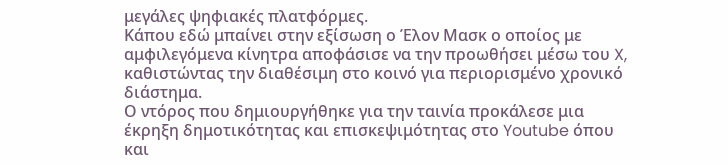μεγάλες ψηφιακές πλατφόρμες.
Κάπου εδώ μπαίνει στην εξίσωση ο Έλον Μασκ ο οποίος με αμφιλεγόμενα κίνητρα αποφάσισε να την προωθήσει μέσω του X, καθιστώντας την διαθέσιμη στο κοινό για περιορισμένο χρονικό διάστημα.
Ο ντόρος που δημιουργήθηκε για την ταινία προκάλεσε μια έκρηξη δημοτικότητας και επισκεψιμότητας στο Youtube όπου και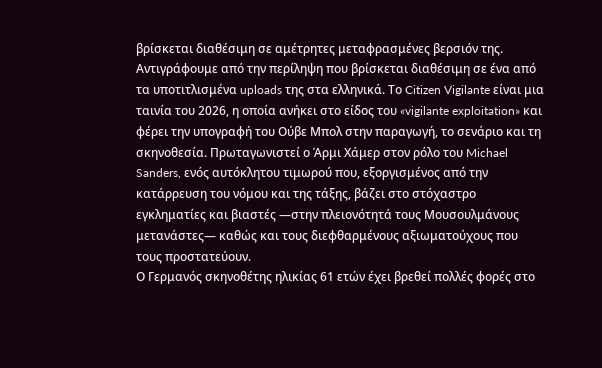βρίσκεται διαθέσιμη σε αμέτρητες μεταφρασμένες βερσιόν της.
Αντιγράφουμε από την περίληψη που βρίσκεται διαθέσιμη σε ένα από τα υποτιτλισμένα uploads της στα ελληνικά. Το Citizen Vigilante είναι μια ταινία του 2026, η οποία ανήκει στο είδος του «vigilante exploitation» και φέρει την υπογραφή του Oύβε Μπολ στην παραγωγή, το σενάριο και τη σκηνοθεσία. Πρωταγωνιστεί ο Άρμι Χάμερ στον ρόλο του Michael Sanders, ενός αυτόκλητου τιμωρού που, εξοργισμένος από την κατάρρευση του νόμου και της τάξης, βάζει στο στόχαστρο εγκληματίες και βιαστές —στην πλειονότητά τους Μουσουλμάνους μετανάστες— καθώς και τους διεφθαρμένους αξιωματούχους που τους προστατεύουν.
Ο Γερμανός σκηνοθέτης ηλικίας 61 ετών έχει βρεθεί πολλές φορές στο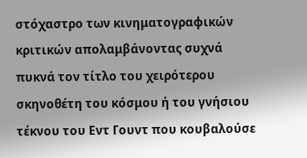στόχαστρο των κινηματογραφικών κριτικών απολαμβάνοντας συχνά πυκνά τον τίτλο του χειρότερου σκηνοθέτη του κόσμου ή του γνήσιου τέκνου του Εντ Γουντ που κουβαλούσε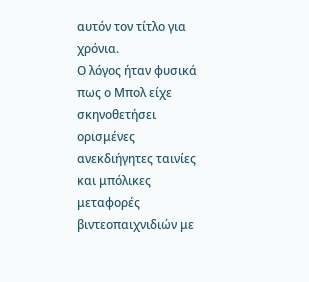αυτόν τον τίτλο για χρόνια.
Ο λόγος ήταν φυσικά πως ο Μπολ είχε σκηνοθετήσει ορισμένες ανεκδιήγητες ταινίες και μπόλικες μεταφορές βιντεοπαιχνιδιών με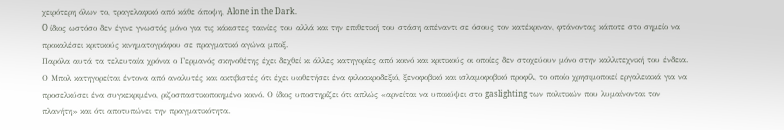χειρότερη όλων το, τραγελαφικό από κάθε άποψη, Alone in the Dark.
O ίδιος ωστόσο δεν έγινε γνωστός μόνο για τις κάκιστες ταινίες του αλλά και την επιθετική του στάση απέναντι σε όσους τον κατέκριναν, φτάνοντας κάποτε στο σημείο να προκαλέσει κριτικούς κινηματογράφου σε πραγματικό αγώνα μποξ.
Παρόλα αυτά τα τελευταία χρόνια ο Γερμανός σκηνοθέτης έχει δεχθεί κι άλλες κατηγορίες από κοινό και κριτικούς οι οποίες δεν στοχεύουν μόνο στην καλλιτεχνική του ένδεια. Ο Μπολ κατηγορείται έντονα από αναλυτές και ακτιβιστές ότι έχει υιοθετήσει ένα φιλοακροδεξιό, ξενοφοβικό και ισλαμοφοβικό προφίλ, το οποίο χρησιμοποιεί εργαλειακά για να προσελκύσει ένα συγκεκριμένο, ριζοσπαστικοποιημένο κοινό. Ο ίδιος υποστηρίζει ότι απλώς «αρνείται να υποκύψει στο gaslighting των πολιτικών που λυμαίνονται τον πλανήτη» και ότι αποτυπώνει την πραγματικότητα.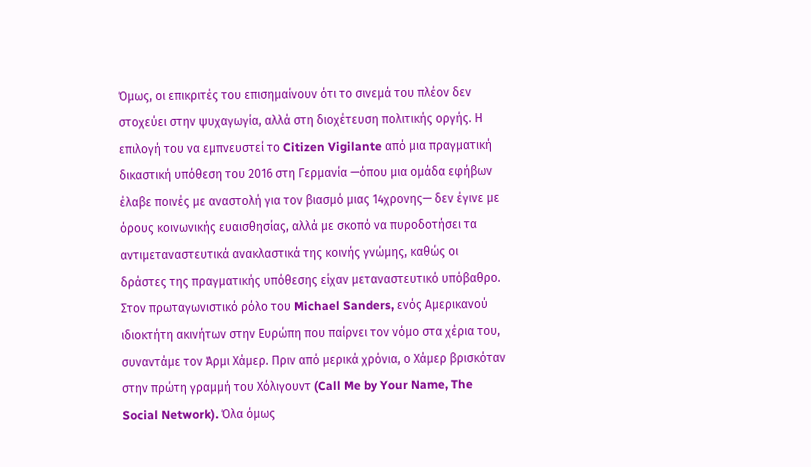Όμως, οι επικριτές του επισημαίνουν ότι το σινεμά του πλέον δεν στοχεύει στην ψυχαγωγία, αλλά στη διοχέτευση πολιτικής οργής. Η επιλογή του να εμπνευστεί το Citizen Vigilante από μια πραγματική δικαστική υπόθεση του 2016 στη Γερμανία —όπου μια ομάδα εφήβων έλαβε ποινές με αναστολή για τον βιασμό μιας 14χρονης— δεν έγινε με όρους κοινωνικής ευαισθησίας, αλλά με σκοπό να πυροδοτήσει τα αντιμεταναστευτικά ανακλαστικά της κοινής γνώμης, καθώς οι δράστες της πραγματικής υπόθεσης είχαν μεταναστευτικό υπόβαθρο.
Στον πρωταγωνιστικό ρόλο του Michael Sanders, ενός Αμερικανού ιδιοκτήτη ακινήτων στην Ευρώπη που παίρνει τον νόμο στα χέρια του, συναντάμε τον Άρμι Χάμερ. Πριν από μερικά χρόνια, ο Χάμερ βρισκόταν στην πρώτη γραμμή του Χόλιγουντ (Call Me by Your Name, The Social Network). Όλα όμως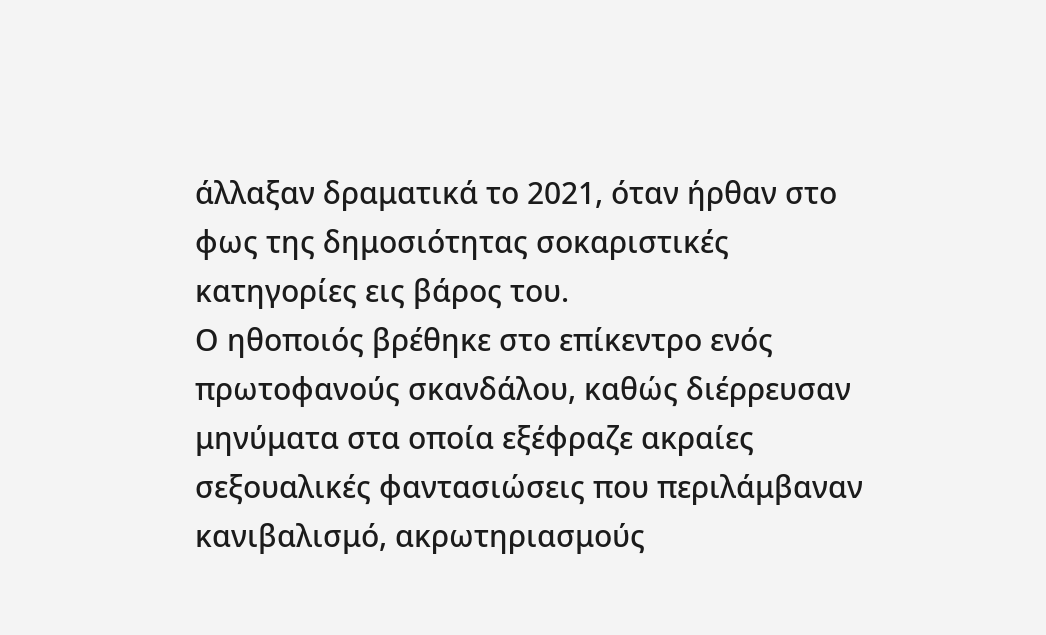άλλαξαν δραματικά το 2021, όταν ήρθαν στο φως της δημοσιότητας σοκαριστικές κατηγορίες εις βάρος του.
Ο ηθοποιός βρέθηκε στο επίκεντρο ενός πρωτοφανούς σκανδάλου, καθώς διέρρευσαν μηνύματα στα οποία εξέφραζε ακραίες σεξουαλικές φαντασιώσεις που περιλάμβαναν κανιβαλισμό, ακρωτηριασμούς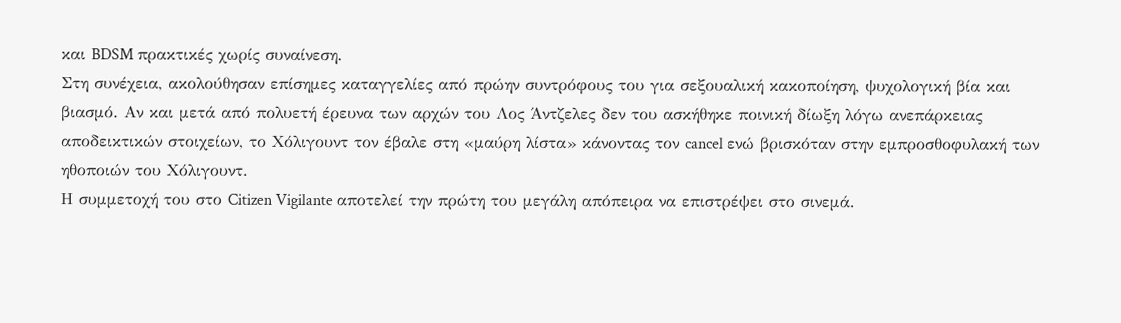και BDSM πρακτικές χωρίς συναίνεση.
Στη συνέχεια, ακολούθησαν επίσημες καταγγελίες από πρώην συντρόφους του για σεξουαλική κακοποίηση, ψυχολογική βία και βιασμό. Αν και μετά από πολυετή έρευνα των αρχών του Λος Άντζελες δεν του ασκήθηκε ποινική δίωξη λόγω ανεπάρκειας αποδεικτικών στοιχείων, το Χόλιγουντ τον έβαλε στη «μαύρη λίστα» κάνοντας τον cancel ενώ βρισκόταν στην εμπροσθοφυλακή των ηθοποιών του Χόλιγουντ.
Η συμμετοχή του στο Citizen Vigilante αποτελεί την πρώτη του μεγάλη απόπειρα να επιστρέψει στο σινεμά.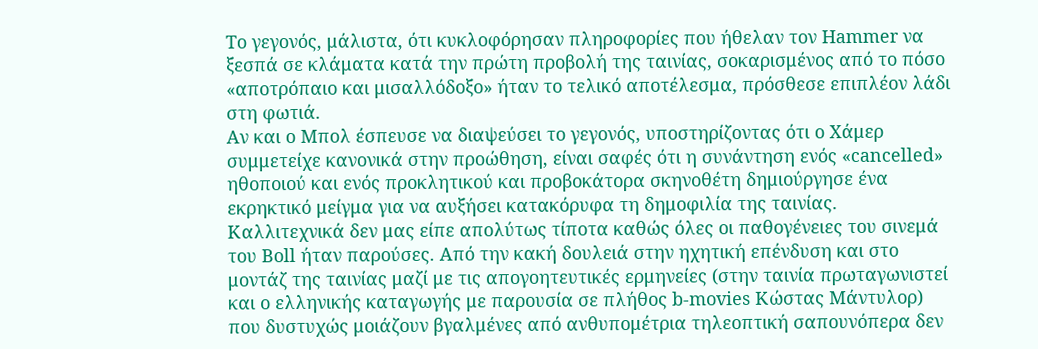Το γεγονός, μάλιστα, ότι κυκλοφόρησαν πληροφορίες που ήθελαν τον Hammer να ξεσπά σε κλάματα κατά την πρώτη προβολή της ταινίας, σοκαρισμένος από το πόσο «αποτρόπαιο και μισαλλόδοξο» ήταν το τελικό αποτέλεσμα, πρόσθεσε επιπλέον λάδι στη φωτιά.
Αν και ο Μπολ έσπευσε να διαψεύσει το γεγονός, υποστηρίζοντας ότι ο Χάμερ συμμετείχε κανονικά στην προώθηση, είναι σαφές ότι η συνάντηση ενός «cancelled» ηθοποιού και ενός προκλητικού και προβοκάτορα σκηνοθέτη δημιούργησε ένα εκρηκτικό μείγμα για να αυξήσει κατακόρυφα τη δημοφιλία της ταινίας.
Καλλιτεχνικά δεν μας είπε απολύτως τίποτα καθώς όλες οι παθογένειες του σινεμά του Boll ήταν παρούσες. Από την κακή δουλειά στην ηχητική επένδυση και στο μοντάζ της ταινίας μαζί με τις απογοητευτικές ερμηνείες (στην ταινία πρωταγωνιστεί και ο ελληνικής καταγωγής με παρουσία σε πλήθος b-movies Κώστας Μάντυλορ) που δυστυχώς μοιάζουν βγαλμένες από ανθυπομέτρια τηλεοπτική σαπουνόπερα δεν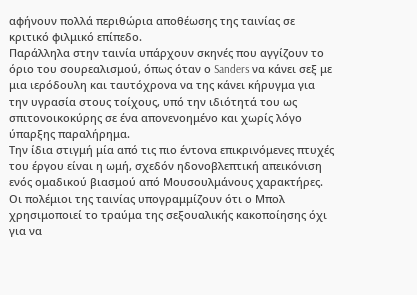αφήνουν πολλά περιθώρια αποθέωσης της ταινίας σε κριτικό φιλμικό επίπεδο.
Παράλληλα στην ταινία υπάρχουν σκηνές που αγγίζουν το όριο του σουρεαλισμού, όπως όταν ο Sanders να κάνει σεξ με μια ιερόδουλη και ταυτόχρονα να της κάνει κήρυγμα για την υγρασία στους τοίχους, υπό την ιδιότητά του ως σπιτονοικοκύρης σε ένα απονενοημένο και χωρίς λόγο ύπαρξης παραλήρημα.
Την ίδια στιγμή μία από τις πιο έντονα επικρινόμενες πτυχές του έργου είναι η ωμή, σχεδόν ηδονοβλεπτική απεικόνιση ενός ομαδικού βιασμού από Μουσουλμάνους χαρακτήρες. Οι πολέμιοι της ταινίας υπογραμμίζουν ότι ο Μπολ χρησιμοποιεί το τραύμα της σεξουαλικής κακοποίησης όχι για να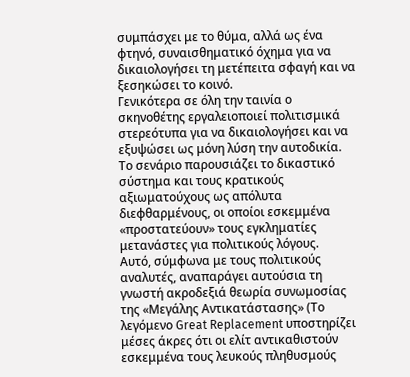συμπάσχει με το θύμα, αλλά ως ένα φτηνό, συναισθηματικό όχημα για να δικαιολογήσει τη μετέπειτα σφαγή και να ξεσηκώσει το κοινό.
Γενικότερα σε όλη την ταινία ο σκηνοθέτης εργαλειοποιεί πολιτισμικά στερεότυπα για να δικαιολογήσει και να εξυψώσει ως μόνη λύση την αυτοδικία. Το σενάριο παρουσιάζει το δικαστικό σύστημα και τους κρατικούς αξιωματούχους ως απόλυτα διεφθαρμένους, οι οποίοι εσκεμμένα «προστατεύουν» τους εγκληματίες μετανάστες για πολιτικούς λόγους.
Αυτό, σύμφωνα με τους πολιτικούς αναλυτές, αναπαράγει αυτούσια τη γνωστή ακροδεξιά θεωρία συνωμοσίας της «Μεγάλης Αντικατάστασης» (Το λεγόμενο Great Replacement υποστηρίζει μέσες άκρες ότι οι ελίτ αντικαθιστούν εσκεμμένα τους λευκούς πληθυσμούς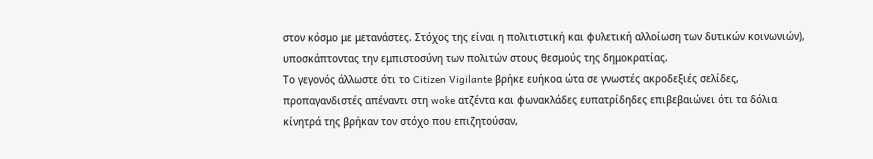στον κόσμο με μετανάστες. Στόχος της είναι η πολιτιστική και φυλετική αλλοίωση των δυτικών κοινωνιών), υποσκάπτοντας την εμπιστοσύνη των πολιτών στους θεσμούς της δημοκρατίας.
Το γεγονός άλλωστε ότι το Citizen Vigilante βρήκε ευήκοα ώτα σε γνωστές ακροδεξιές σελίδες, προπαγανδιστές απέναντι στη woke ατζέντα και φωνακλάδες ευπατρίδηδες επιβεβαιώνει ότι τα δόλια κίνητρά της βρήκαν τον στόχο που επιζητούσαν,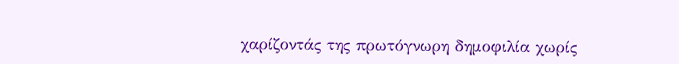χαρίζοντάς της πρωτόγνωρη δημοφιλία χωρίς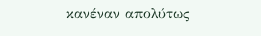κανέναν απολύτως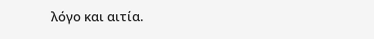λόγο και αιτία.